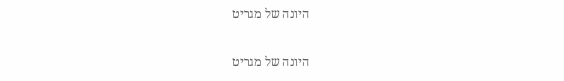היונה של מגריט

היונה של מגריט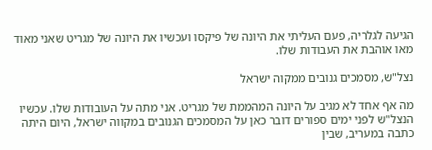הגיעה לגלריה, פעם העליתי את היונה של פיקסו ועכשיו את היונה של מגריט שאני מאוד מאו אוהבת את העבודות שלו.

נצל"ש, מסמכים גנובים ממקוה ישראל

מה אף אחד לא מגיב על היונה המהממת של מגריט. אני מתה על העובודות שלו. עכשיו הנצל"ש לפני ימים ספורים דובר כאן על המסמכים הגנובים במקווה ישראל, היום היתה כתבה במעריב, שבין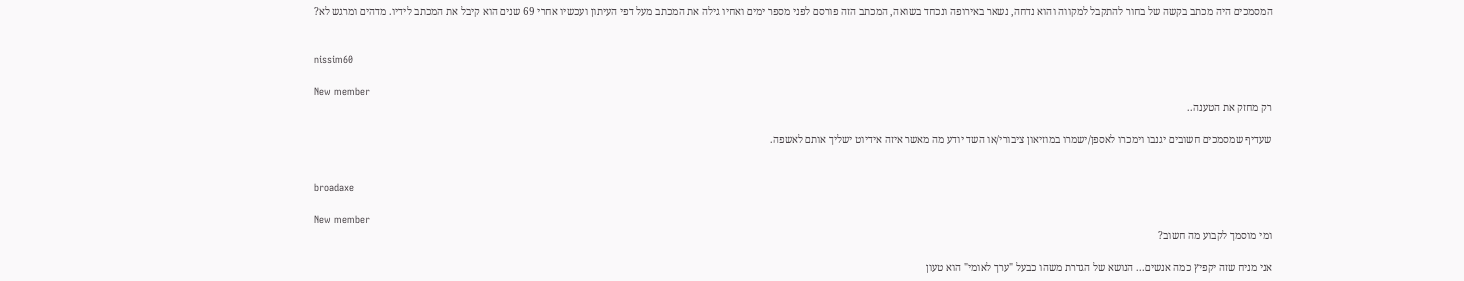המסמכים היה מכתב בקשה של בחור להתקבל למקווה והוא נדחה, נשאר באירופה ונכחד בשואה, המכתב הזה פורסם לפני מספר ימים ואחיו גילה את המכתב מעל דפי העיתון ועכשיו אחרי 69 שנים הוא קיבל את המכתב לידיו. מדהים ומרגש לא?


nissim60

New member
רק מחזק את הטענה..

שעדיף שמסמכים חשובים יגנבו וימכרו לאספן/ישמרו במוזיאון ציבורי/או השד יודע מה מאשר איזה אידיוט ישליך אותם לאשפה.


broadaxe

New member
ומי מוסמך לקבוע מה חשוב?

אני מניח שזה יקפיץ כמה אנשים... הנושא של הגדרת משהו כבעל "ערך לאומי" הוא טעון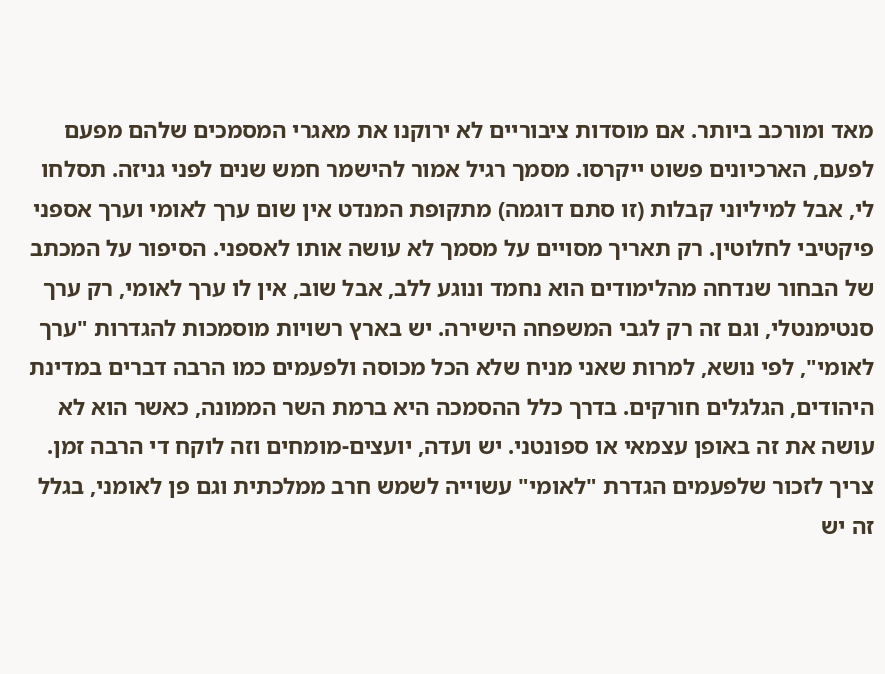מאד ומורכב ביותר. אם מוסדות ציבוריים לא ירוקנו את מאגרי המסמכים שלהם מפעם לפעם, הארכיונים פשוט ייקרסו. מסמך רגיל אמור להישמר חמש שנים לפני גניזה. תסלחו לי, אבל למיליוני קבלות (זו סתם דוגמה) מתקופת המנדט אין שום ערך לאומי וערך אספני פיקטיבי לחלוטין. רק תאריך מסויים על מסמך לא עושה אותו לאספני. הסיפור על המכתב של הבחור שנדחה מהלימודים הוא נחמד ונוגע ללב, אבל שוב, אין לו ערך לאומי, רק ערך סנטימנטלי, וגם זה רק לגבי המשפחה הישירה. יש בארץ רשויות מוסמכות להגדרות "ערך לאומי", לפי נושא, למרות שאני מניח שלא הכל מכוסה ולפעמים כמו הרבה דברים במדינת היהודים, הגלגלים חורקים. בדרך כלל ההסמכה היא ברמת השר הממונה, כאשר הוא לא עושה את זה באופן עצמאי או ספונטני. יש ועדה, יועצים-מומחים וזה לוקח די הרבה זמן. צריך לזכור שלפעמים הגדרת "לאומי" עשוייה לשמש חרב ממלכתית וגם פן לאומני, בגלל זה יש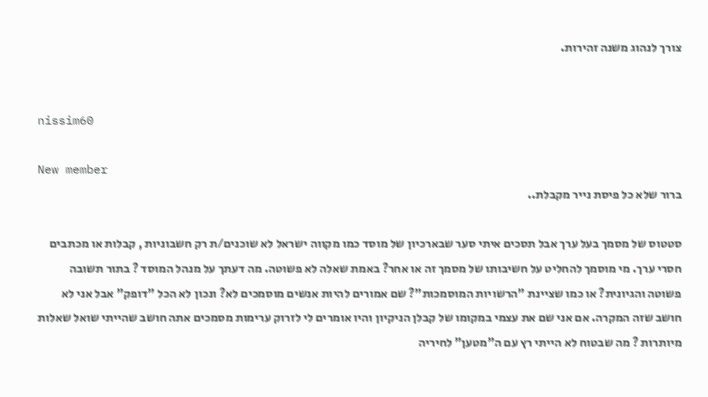צורך לנהוג משנה זהירות.


nissim60

New member
ברור שלא כל פיסת נייר מקבלת..

סטטוס של מסמך בעל ערך אבל תסכים איתי סער שבארכיון של מוסד כמו מקווה ישראל לא שוכנים/ת רק חשבוניות , קבלות או מכתבים חסרי ערך. מי מוסמך להחליט על חשיבותו של מסמך זה או אחר? באמת שאלה לא פשוטה. מה דעתך על מנהל המוסד ? בתור תשובה פשוטה והגיונית? או כמו שציינת "הרשויות המוסמכות"? שם אמורים להיות אנשים מוסמכים לא? ונכון לא הכל "דופק" אבל אני לא חושב שזה המקרה. אם אני שם את עצמי במקומו של קבלן הניקיון והיו אומרים לי לזרוק ערימות מסמכים אתה חושב שהייתי שואל שאלות מיותרות ? מה שבטוח לא הייתי רץ עם ה"מטען" לחיריה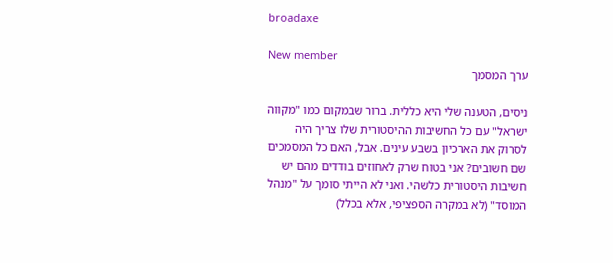broadaxe

New member
ערך המסמך

ניסים, הטענה שלי היא כללית. ברור שבמקום כמו "מקווה ישראל" עם כל החשיבות ההיסטורית שלו צריך היה לסרוק את הארכיון בשבע עינים. אבל, האם כל המסמכים שם חשובים? אני בטוח שרק לאחוזים בודדים מהם יש חשיבות היסטורית כלשהי. ואני לא הייתי סומך על "מנהל המוסד" (לא במקרה הספציפי, אלא בכלל)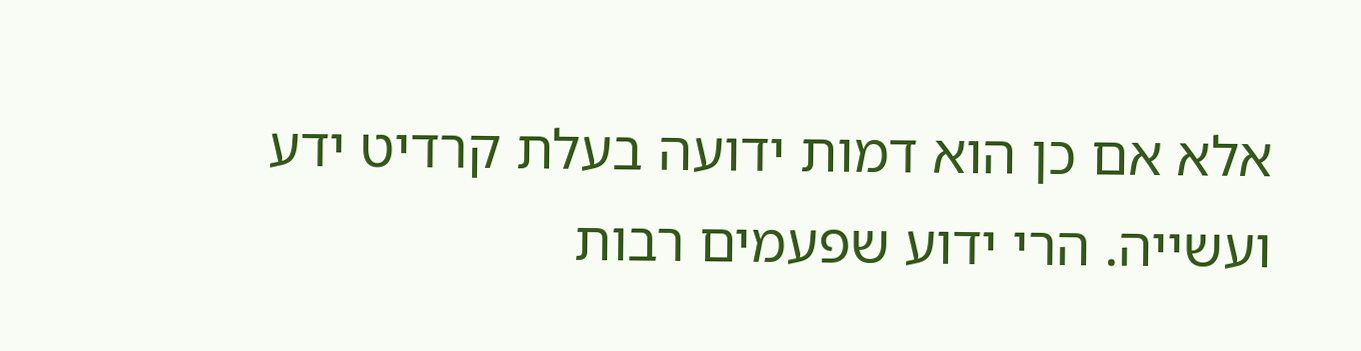אלא אם כן הוא דמות ידועה בעלת קרדיט ידע ועשייה. הרי ידוע שפעמים רבות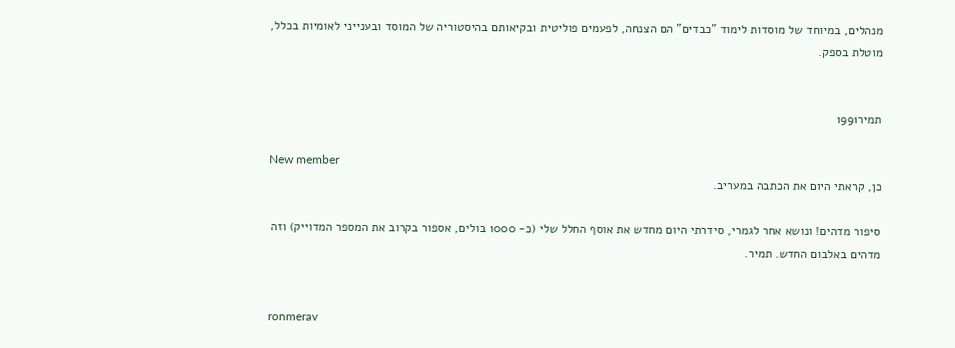מנהלים, במיוחד של מוסדות לימוד "כבדים" הם הצנחה, לפעמים פוליטית ובקיאותם בהיסטוריה של המוסד ובענייני לאומיות בכלל, מוטלת בספק.


תמיר1991

New member
כן, קראתי היום את הכתבה במעריב.

סיפור מדהים! ונושא אחר לגמרי, סידרתי היום מחדש את אוסף החלל שלי (כ- 1000 בולים, אספור בקרוב את המספר המדוייק) וזה מדהים באלבום החדש. תמיר.


ronmerav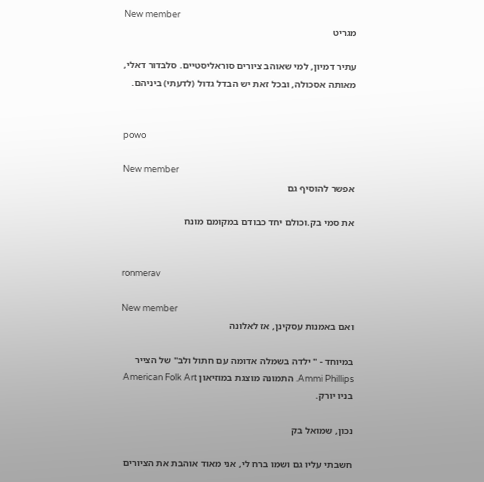New member
מגריט

עתיר דמיון, למי שאוהב ציורים סוראליסטיים. סלבדור דאלי, מאותה אסכולה, ובכל זאת יש הבדל גדול (לדעתי) ביניהם.


powo

New member
אפשר להוסיף גם

את סמי בק.וכולם יחד כבודם במקומם מונח


ronmerav

New member
ואם באמנות עסקינן, אז לאלונה

במיוחד - " ילדה בשמלה אדומה עם חתול ולב" של הצייר Ammi Phillips. התמונה מוצגת במוזיאון American Folk Art בניו יורק.

נכון, שמואל בק

חשבתי עליו גם ושמו ברח לי, אני מאוד אוהבת את הציורים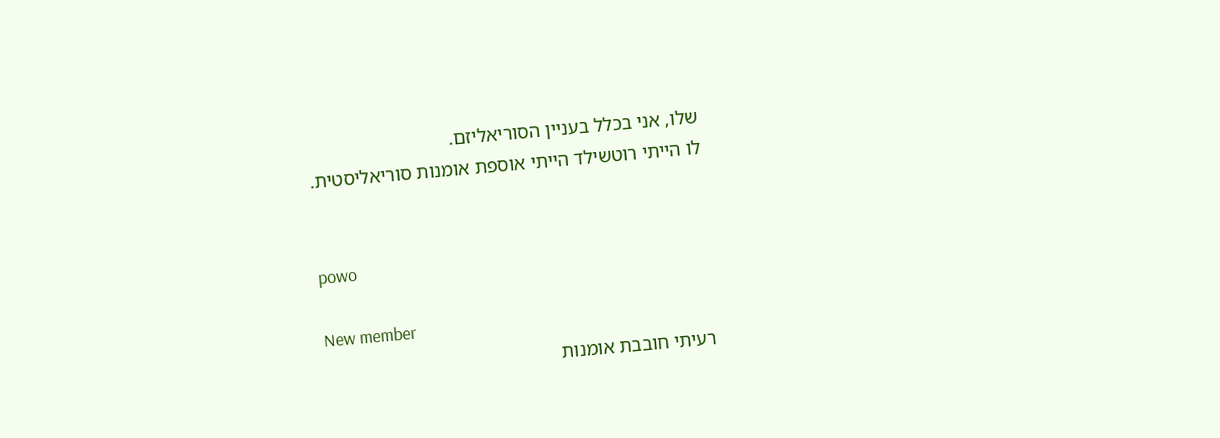שלו, אני בכלל בעניין הסוריאליזם.
לו הייתי רוטשילד הייתי אוספת אומנות סוריאליסטית.


powo

New member
רעיתי חובבת אומנות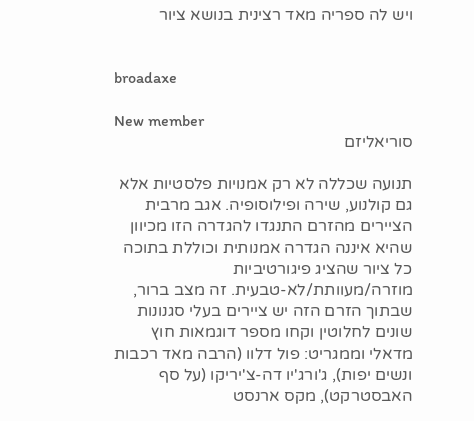ויש לה ספריה מאד רצינית בנושא ציור


broadaxe

New member
סוריאליזם

תנועה שכללה לא רק אמנויות פלסטיות אלא גם קולנוע, שירה ופילוסופיה. אגב מרבית הציירים מהזרם התנגדו להגדרה הזו מכיוון שהיא איננה הגדרה אמנותית וכוללת בתוכה כל ציור שהציג פיגורטיביות מוזרה/מעוותת/לא-טבעית. זה מצב ברור, שבתוך הזרם הזה יש ציירים בעלי סגנונות שונים לחלוטין וקחו מספר דוגמאות חוץ מדאלי וממגריט: פול דלוו (הרבה מאד רכבות ונשים יפות), ג'ורג'יו דה-צ'יריקו (על סף האבסטרקט), מקס ארנסט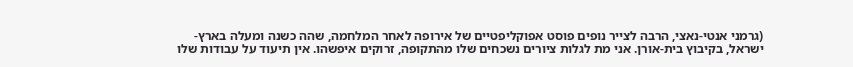(גרמני אנטי-נאצי, הרבה לצייר נופים פוסט אפוקליפטיים של אירופה לאחר המלחמה, שהה כשנה ומעלה בארץ-ישראל, בקיבוץ בית-אורן. אני מת לגלות ציורים נשכחים שלו מהתקופה, זרוקים איפשהו. אין תיעוד על עבודות שלו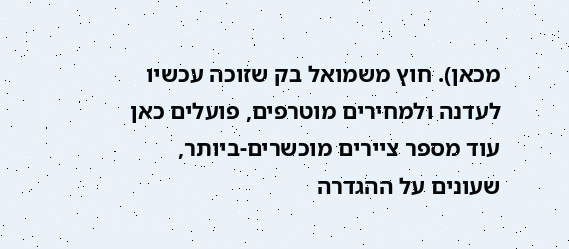מכאן). חוץ משמואל בק שזוכה עכשיו לעדנה ולמחירים מוטרפים, פועלים כאן עוד מספר ציירים מוכשרים-ביותר, שעונים על ההגדרה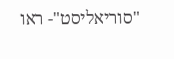"סוריאליסט"- ראו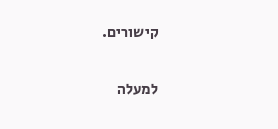קישורים.

למעלה